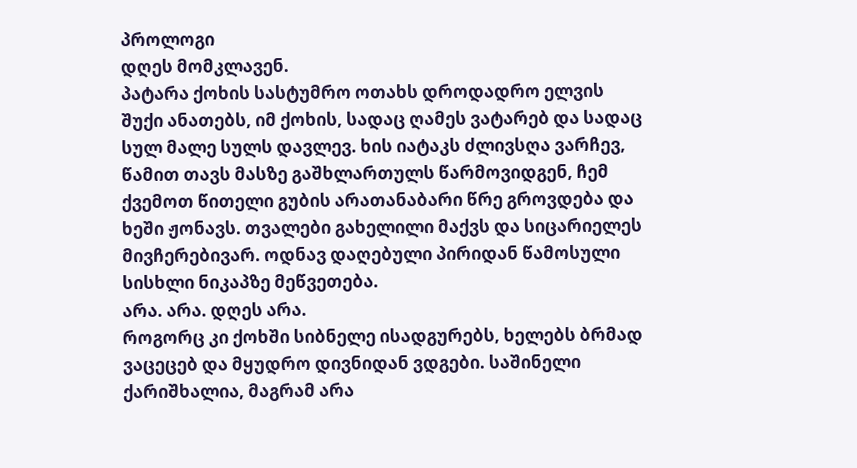პროლოგი
დღეს მომკლავენ.
პატარა ქოხის სასტუმრო ოთახს დროდადრო ელვის შუქი ანათებს, იმ ქოხის, სადაც ღამეს ვატარებ და სადაც სულ მალე სულს დავლევ. ხის იატაკს ძლივსღა ვარჩევ, წამით თავს მასზე გაშხლართულს წარმოვიდგენ, ჩემ ქვემოთ წითელი გუბის არათანაბარი წრე გროვდება და ხეში ჟონავს. თვალები გახელილი მაქვს და სიცარიელეს მივჩერებივარ. ოდნავ დაღებული პირიდან წამოსული სისხლი ნიკაპზე მეწვეთება.
არა. არა. დღეს არა.
როგორც კი ქოხში სიბნელე ისადგურებს, ხელებს ბრმად ვაცეცებ და მყუდრო დივნიდან ვდგები. საშინელი ქარიშხალია, მაგრამ არა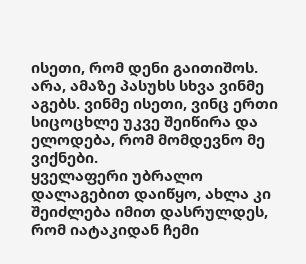ისეთი, რომ დენი გაითიშოს. არა, ამაზე პასუხს სხვა ვინმე აგებს. ვინმე ისეთი, ვინც ერთი სიცოცხლე უკვე შეიწირა და ელოდება, რომ მომდევნო მე ვიქნები.
ყველაფერი უბრალო დალაგებით დაიწყო, ახლა კი შეიძლება იმით დასრულდეს, რომ იატაკიდან ჩემი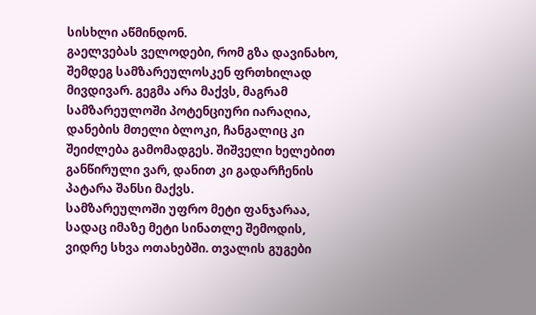სისხლი აწმინდონ.
გაელვებას ველოდები, რომ გზა დავინახო, შემდეგ სამზარეულოსკენ ფრთხილად მივდივარ. გეგმა არა მაქვს, მაგრამ სამზარეულოში პოტენციური იარაღია, დანების მთელი ბლოკი, ჩანგალიც კი შეიძლება გამომადგეს. შიშველი ხელებით განწირული ვარ, დანით კი გადარჩენის პატარა შანსი მაქვს.
სამზარეულოში უფრო მეტი ფანჯარაა, სადაც იმაზე მეტი სინათლე შემოდის, ვიდრე სხვა ოთახებში. თვალის გუგები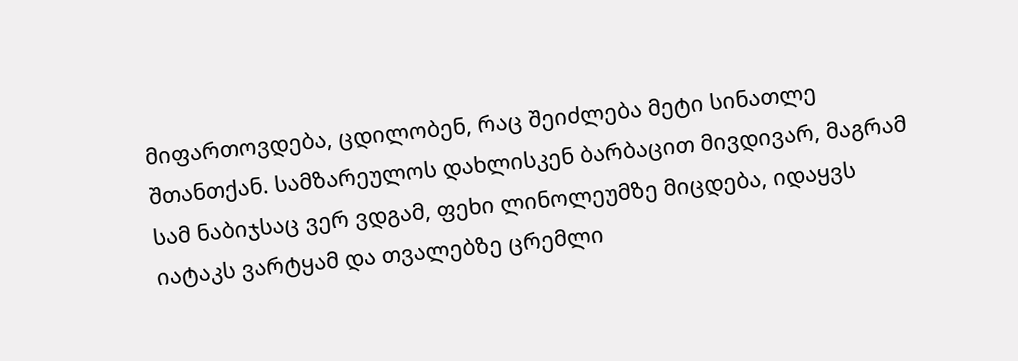მიფართოვდება, ცდილობენ, რაც შეიძლება მეტი სინათლე შთანთქან. სამზარეულოს დახლისკენ ბარბაცით მივდივარ, მაგრამ სამ ნაბიჯსაც ვერ ვდგამ, ფეხი ლინოლეუმზე მიცდება, იდაყვს იატაკს ვარტყამ და თვალებზე ცრემლი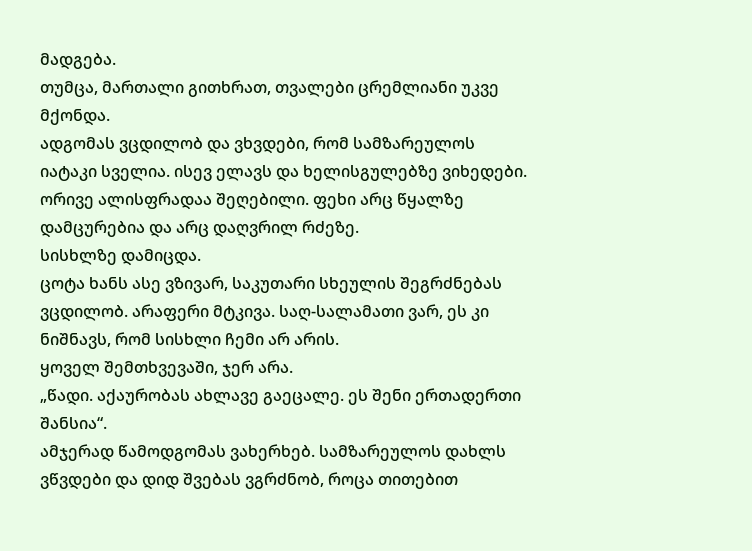მადგება.
თუმცა, მართალი გითხრათ, თვალები ცრემლიანი უკვე მქონდა.
ადგომას ვცდილობ და ვხვდები, რომ სამზარეულოს იატაკი სველია. ისევ ელავს და ხელისგულებზე ვიხედები. ორივე ალისფრადაა შეღებილი. ფეხი არც წყალზე დამცურებია და არც დაღვრილ რძეზე.
სისხლზე დამიცდა.
ცოტა ხანს ასე ვზივარ, საკუთარი სხეულის შეგრძნებას ვცდილობ. არაფერი მტკივა. საღ-სალამათი ვარ, ეს კი ნიშნავს, რომ სისხლი ჩემი არ არის.
ყოველ შემთხვევაში, ჯერ არა.
„წადი. აქაურობას ახლავე გაეცალე. ეს შენი ერთადერთი შანსია“.
ამჯერად წამოდგომას ვახერხებ. სამზარეულოს დახლს ვწვდები და დიდ შვებას ვგრძნობ, როცა თითებით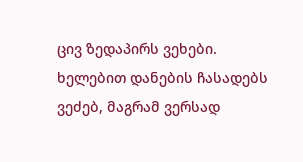ცივ ზედაპირს ვეხები. ხელებით დანების ჩასადებს ვეძებ, მაგრამ ვერსად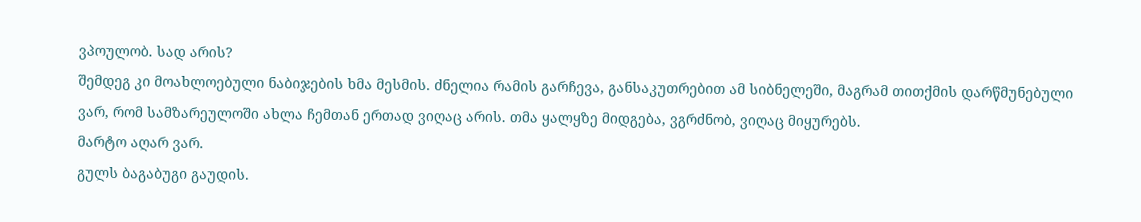ვპოულობ. სად არის?
შემდეგ კი მოახლოებული ნაბიჯების ხმა მესმის. ძნელია რამის გარჩევა, განსაკუთრებით ამ სიბნელეში, მაგრამ თითქმის დარწმუნებული ვარ, რომ სამზარეულოში ახლა ჩემთან ერთად ვიღაც არის. თმა ყალყზე მიდგება, ვგრძნობ, ვიღაც მიყურებს.
მარტო აღარ ვარ.
გულს ბაგაბუგი გაუდის.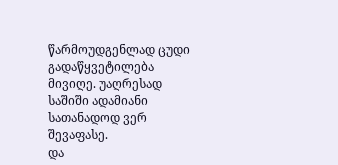წარმოუდგენლად ცუდი გადაწყვეტილება მივიღე. უაღრესად საშიში ადამიანი სათანადოდ ვერ შევაფასე.
და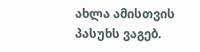ახლა ამისთვის პასუხს ვაგებ.